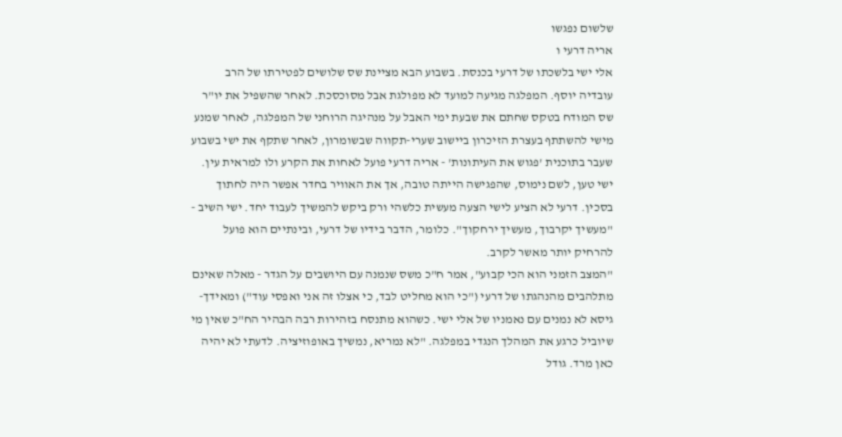שלשום נפגשו
אריה דרעי ו
אלי ישי בלשכתו של דרעי בכנסת. בשבוע הבא מציינת שס שלושים לפטירתו של הרב
עובדיה יוסף. המפלגה מגיעה למועד לא מפולגת אבל מסוכסכת. לאחר שהשפיל את יו"ר שס המודח בטקס שחתם את שבעת ימי האבל על מנהיגה הרוחני של המפלגה, לאחר שמנע מישי להשתתף בעצרת הזיכרון ביישוב שערי-תקווה שבשומרון, לאחר שתקף את ישי בשבוע שעבר בתוכנית 'פגוש את העיתונות' - אריה דרעי פועל לאחות את הקרע ולו למראית עין.
ישי טען, לשם נימוס, שהפגישה הייתה טובה, אך את האוויר בחדר אפשר היה לחתוך בסכין. דרעי לא הציע לישי הצעה מעשית כלשהי ורק ביקש להמשיך לעבוד יחד. ישי השיב - "מעשיך יקרבוך, מעשיך ירחקוך". כלומר, הדבר בידיו של דרעי, ובינתיים הוא פועל להרחיק יותר מאשר לקרב.
"המצב הזמני הוא הכי קבוע", אמר ח"כ משס שנמנה עם היושבים על הגדר - מאלה שאינם מתלהבים מהנהגתו של דרעי ("כי הוא מחליט לבד, כי אצלו זה אני ואפסי עוד") ומאידך-גיסא לא נמנים עם נאמניו של אלי ישי. כשהוא מתנסח בזהירות רבה הבהיר הח"כ שאין מי שיוביל כרגע את המהלך הנגדי במפלגה. "לא נמריא, נמשיך באופוזיציה. לדעתי לא יהיה כאן מרד. גודל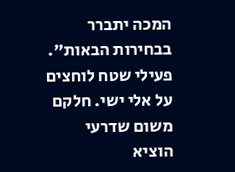המכה יתברר בבחירות הבאות".
פעילי שטח לוחצים על אלי ישי. חלקם משום שדרעי הוציא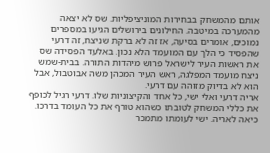אותם מהמשחק בבחירות המוניציפליות. שס לא יצאה מהמערכה במיטבה. החילונים בירושלים הגיעו במספרים נמוכים, אומרים בסיעה, אז זה לא ברקת שניצח, זה דרעי שהפסיד כי הלך עם המועמד הלא נכון. באלעד הפסידה שס את ראשות העיר לישראל פרוש מיהדות התורה. בבית-שמש ניצח מועמד המפלגה, ראש העיר המכהן משה אבוטבול, אבל הוא לא בדיוק מזוהה עם דרעי.
אריה דרעי ואלי ישי, כל אחד והקיצוניות שלו. דרעי רגיל לכופף את כללי המשחק לטובתו כשהוא טורף את כל העומד בדרכו. כיאה לאריה. ישי לעומתו מתמכר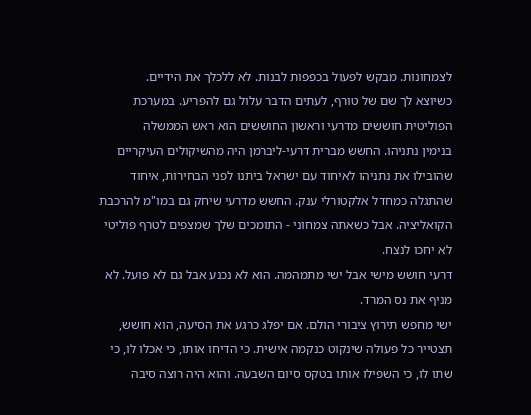לצמחונות. מבקש לפעול בכפפות לבנות. לא ללכלך את הידיים.
כשיוצא לך שם של טורף, לעתים הדבר עלול גם להפריע. במערכת הפוליטית חוששים מדרעי וראשון החוששים הוא ראש הממשלה
בנימין נתניהו. החשש מברית דרעי-ליברמן היה מהשיקולים העיקריים שהובילו את נתניהו לאיחוד עם ישראל ביתנו לפני הבחירות, איחוד שהתגלה כמחדל אלקטורלי ענק. החשש מדרעי שיחק גם במו"מ להרכבת הקואליציה. אבל כשאתה צמחוני - התומכים שלך שמצפים לטרף פוליטי לא יחכו לנצח.
דרעי חושש מישי אבל ישי מתמהמה. הוא לא נכנע אבל גם לא פועל. לא מניף את נס המרד.
ישי מחפש תירוץ ציבורי הולם. אם יפלג כרגע את הסיעה, הוא חושש, תצטייר כל פעולה שינקוט כנקמה אישית. כי הדיחו אותו, כי אכלו לו, כי שתו לו, כי השפילו אותו בטקס סיום השבעה. והוא היה רוצה סיבה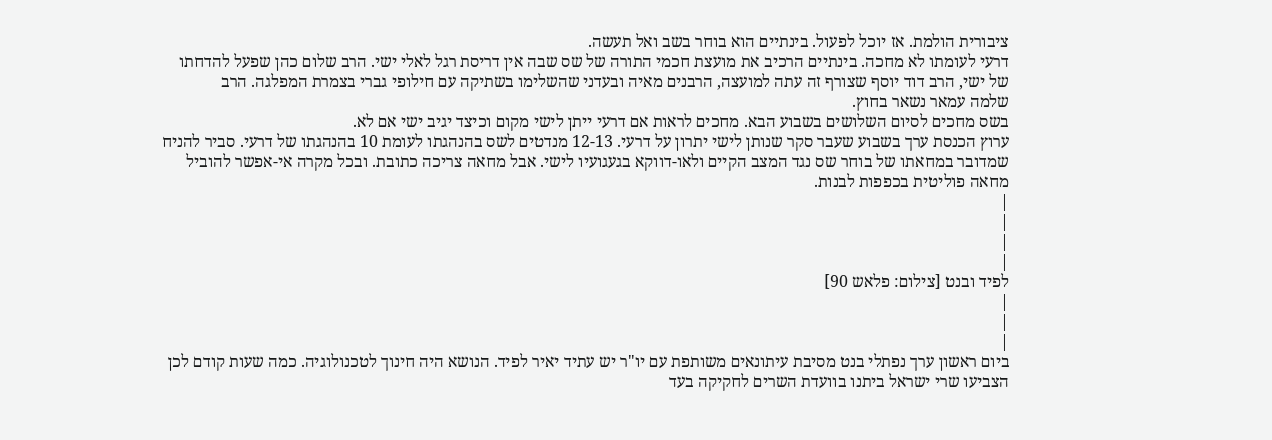ציבורית הולמת. אז יוכל לפעול. בינתיים הוא בוחר בשב ואל תעשה.
דרעי לעומתו לא מחכה. בינתיים הרכיב את מועצת חכמי התורה של שס שבה אין דריסת רגל לאלי ישי. הרב שלום כהן שפעל להדחתו של ישי, הרב דוד יוסף שצורף זה עתה למועצה, הרבנים מאיה ובעדני שהשלימו בשתיקה עם חילופי גברי בצמרת המפלגה. הרב
שלמה עמאר נשאר בחוץ.
בשס מחכים לסיום השלושים בשבוע הבא. מחכים לראות אם דרעי ייתן לישי מקום וכיצד יגיב ישי אם לא.
ערוץ הכנסת ערך בשבוע שעבר סקר שנותן לישי יתרון על דרעי. 12-13 מנדטים לשס בהנהגתו לעומת 10 בהנהגתו של דרעי. סביר להניח שמדובר במחאתו של בוחר שס נגד המצב הקיים ולאו-דווקא בגעגועיו לישי. אבל מחאה צריכה כתובת. ובכל מקרה אי-אפשר להוביל מחאה פוליטית בכפפות לבנות.
|
|
|
|
לפיד ובנט [צילום: פלאש 90]
|
|
|
ביום ראשון ערך נפתלי בנט מסיבת עיתונאים משותפת עם יו"ר יש עתיד יאיר לפיד. הנושא היה חינוך לטכנולוגיה. כמה שעות קודם לכן הצביעו שרי ישראל ביתנו בוועדת השרים לחקיקה בעד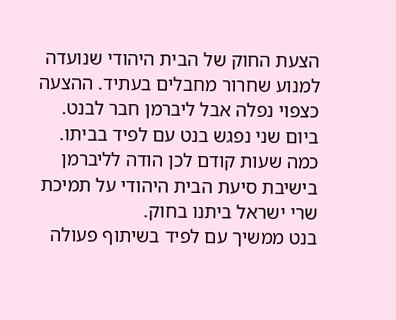הצעת החוק של הבית היהודי שנועדה למנוע שחרור מחבלים בעתיד. ההצעה כצפוי נפלה אבל ליברמן חבר לבנט.
ביום שני נפגש בנט עם לפיד בביתו. כמה שעות קודם לכן הודה לליברמן בישיבת סיעת הבית היהודי על תמיכת שרי ישראל ביתנו בחוק.
בנט ממשיך עם לפיד בשיתוף פעולה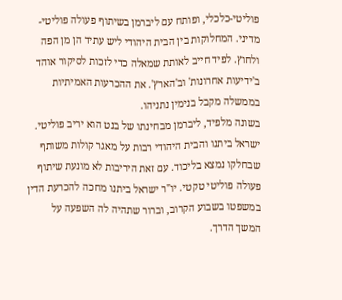פוליטי-כלכלי, ופותח עם ליברמן בשיתוף פעולה פוליטי-מדיני. המחלוקות בין הבית היהודי ליש עתיד הן מן הפה ולחוץ. לפיד חייב לאותת שמאלה כדי לזכות לסיקור אוהד ב'ידיעות אחרונות' וב'הארץ'. את ההכרעות האמיתיות בממשלה מקבל בנימין נתניהו.
בשונה מלפיד, ליברמן מבחינתו של בנט הוא יריב פוליטי. ישראל ביתנו והבית היהודי רבות על מאגר קולות משותף שבחלקו נמצא בליכוד. עם זאת היריבות לא מונעת שיתוף פעולה פוליטי טקטי. יו"ר ישראל ביתנו מחכה להכרעת הדין במשפטו בשבוע הקרוב, וברור שתהיה לה השפעה על המשך הדרך.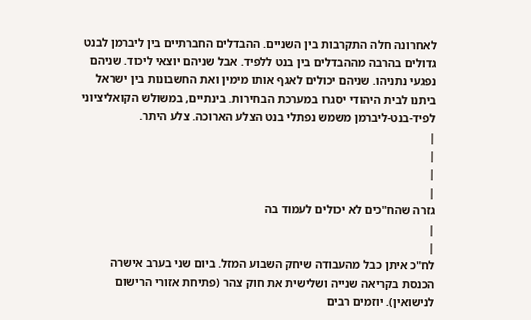לאחרונה חלה התקרבות בין השניים. ההבדלים החברתיים בין ליברמן לבנט גדולים בהרבה מההבדלים בין בנט ללפיד. אבל שניהם יוצאי ליכוד. שניהם נפגעי נתניהו. שניהם יכולים לאגף אותו מימין ואת החשבונות בין ישראל ביתנו לבית היהודי יסגרו במערכת הבחירות. בינתיים, במשולש הקואליציוני לפיד-בנט-ליברמן משמש נפתלי בנט הצלע הארוכה. צלע היתר.
|
|
|
|
גזרה שהח"כים לא יכולים לעמוד בה
|
|
לח"כ איתן כבל מהעבודה שיחק השבוע המזל. ביום שני בערב אישרה הכנסת בקריאה שנייה ושלישית את חוק צהר (פתיחת אזורי הרישום לנישואין). יוזמים רבים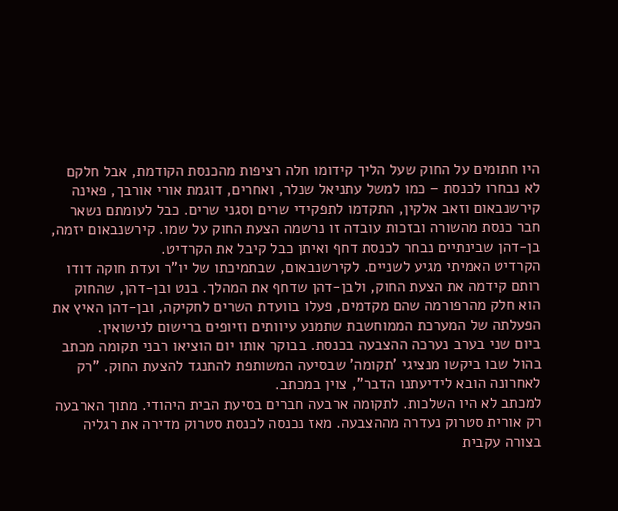היו חתומים על החוק שעל הליך קידומו חלה רציפות מהכנסת הקודמת, אבל חלקם לא נבחרו לכנסת – כמו למשל עתניאל שנלר, ואחרים, דוגמת אורי אורבך, פאינה קירשנבאום וזאב אלקין, התקדמו לתפקידי שרים וסגני שרים. כבל לעומתם נשאר חבר כנסת מהשורה ובזכות עובדה זו נרשמה הצעת החוק על שמו. קירשנבאום יזמה, בן-דהן שבינתיים נבחר לכנסת דחף ואיתן כבל קיבל את הקרדיט.
הקרדיט האמיתי מגיע לשניים. לקירשנבאום, שבתמיכתו של יו"ר ועדת חוקה דודו רותם קידמה את הצעת החוק, ולבן-דהן שדחף את המהלך. בנט ובן-דהן, שהחוק הוא חלק מהרפורמה שהם מקדמים, פעלו בוועדת השרים לחקיקה, ובן-דהן האיץ את הפעלתה של המערכת הממוחשבת שתמנע עיוותים וזיופים ברישום לנישואין.
ביום שני בערב נערכה ההצבעה בכנסת. בבוקר אותו יום הוציאו רבני תקומה מכתב בהול שבו ביקשו מנציגי 'תקומה' שבסיעה המשותפת להתנגד להצעת החוק. "רק לאחרונה הובא לידיעתנו הדבר", צוין במכתב.
למכתב לא היו השלכות. לתקומה ארבעה חברים בסיעת הבית היהודי. מתוך הארבעה רק אורית סטרוק נעדרה מההצבעה. מאז נכנסה לכנסת סטרוק מדירה את רגליה בצורה עקבית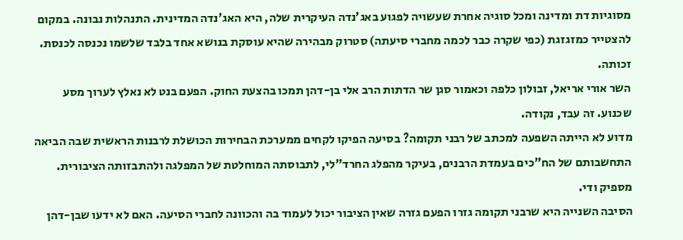מסוגיות דת ומדינה ומכל סוגיה אחרת שעשויה לפגוע באג'נדה העיקרית שלה, היא האג'נדה המדינית. התנהלות נבונה. במקום להצטייר כמזגזגת (כפי שקרה כבר לכמה מחברי סיעתה) סטרוק מבהירה שהיא עוסקת בנושא אחד בלבד שלשמו נכנסה לכנסת. זכותה.
השר אורי אריאל, זבולון כלפה וכאמור סגן שר הדתות הרב אלי בן-דהן תמכו בהצעת החוק. הפעם בנט לא נאלץ לערוך מסע שכנוע. זה עבד, נקודה.
מדוע לא הייתה השפעה למכתב של רבני תקומה? בסיעה הפיקו לקחים ממערכת הבחירות הכושלת לרבנות הראשית שבה הביאה התחשבותם של הח"כים בעמדת הרבנים, בעיקר מהפלג החרד"לי, לתבוסתה המוחלטת של המפלגה ולהתבזותה הציבורית. מספיק ודי.
הסיבה השנייה היא שרבני תקומה גזרו הפעם גזרה שאין הציבור יכול לעמוד בה והכוונה לחברי הסיעה. האם לא ידעו שבן-דהן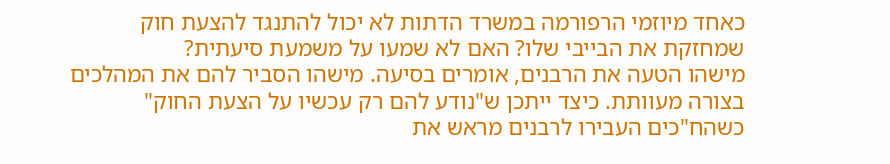כאחד מיוזמי הרפורמה במשרד הדתות לא יכול להתנגד להצעת חוק שמחזקת את הבייבי שלו? האם לא שמעו על משמעת סיעתית?
מישהו הטעה את הרבנים, אומרים בסיעה. מישהו הסביר להם את המהלכים בצורה מעוותת. כיצד ייתכן ש"נודע להם רק עכשיו על הצעת החוק" כשהח"כים העבירו לרבנים מראש את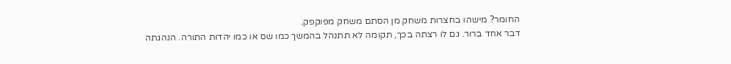החומר? מישהו בחצרות משחק מן הסתם משחק מפוקפק.
דבר אחד ברור. גם לו רצתה בכך, תקומה לא תתנהל בהמשך כמו שס או כמו יהדות התורה. הנהגתה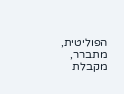הפוליטית, מתברר, מקבלת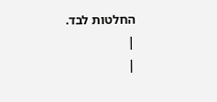החלטות לבד.
|
|